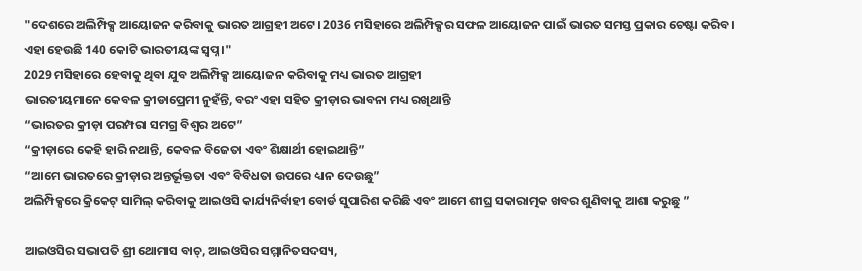"ଦେଶରେ ଅଲିମ୍ପିକ୍ସ ଆୟୋଜନ କରିବାକୁ ଭାରତ ଆଗ୍ରହୀ ଅଟେ। 2036 ମସିହାରେ ଅଲିମ୍ପିକ୍ସର ସଫଳ ଆୟୋଜନ ପାଇଁ ଭାରତ ସମସ୍ତ ପ୍ରକାର ଚେଷ୍ଟା କରିବ। ଏହା ହେଉଛି 140 କୋଟି ଭାରତୀୟଙ୍କ ସ୍ୱପ୍ନ।"
2029 ମସିହାରେ ହେବାକୁ ଥିବା ଯୁବ ଅଲିମ୍ପିକ୍ସ ଆୟୋଜନ କରିବାକୁ ମଧ୍ୟ ଭାରତ ଆଗ୍ରହୀ
ଭାରତୀୟମାନେ କେବଳ କ୍ରୀଡାପ୍ରେମୀ ନୁହଁନ୍ତି, ବରଂ ଏହା ସହିତ କ୍ରୀଡ଼ାର ଭାବନା ମଧ୍ୟ ରଖିଥାନ୍ତି
“ଭାରତର କ୍ରୀଡ଼ା ପରମ୍ପରା ସମଗ୍ର ବିଶ୍ୱର ଅଟେ”
“କ୍ରୀଡ଼ାରେ କେହି ହାରି ନଥାନ୍ତି, କେବଳ ବିଜେତା ଏବଂ ଶିକ୍ଷାର୍ଥୀ ହୋଇଥାନ୍ତି”
“ଆମେ ଭାରତରେ କ୍ରୀଡ଼ାର ଅନ୍ତର୍ଭୂକ୍ତତା ଏବଂ ବିବିଧତା ଉପରେ ଧ୍ୟାନ ଦେଉଛୁ”
ଅଲିମ୍ପିକ୍ସରେ କ୍ରିକେଟ୍ ସାମିଲ୍ କରିବାକୁ ଆଇଓସି କାର୍ଯ୍ୟନିର୍ବାହୀ ବୋର୍ଡ ସୁପାରିଶ କରିଛି ଏବଂ ଆମେ ଶୀଘ୍ର ସକାରାତ୍ମକ ଖବର ଶୁଣିବାକୁ ଆଶା କରୁଛୁ ”

ଆଇଓସିର ସଭାପତି ଶ୍ରୀ ଥୋମାସ ବାଚ୍‌, ଆଇଓସିର ସମ୍ମାନିତସଦସ୍ୟ,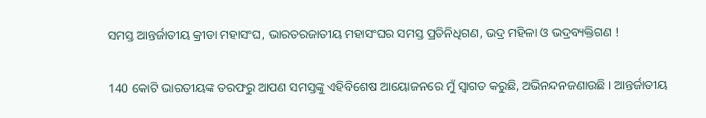ସମସ୍ତ ଆନ୍ତର୍ଜାତୀୟ କ୍ରୀଡା ମହାସଂଘ, ଭାରତରଜାତୀୟ ମହାସଂଘର ସମସ୍ତ ପ୍ରତିନିଧିଗଣ, ଭଦ୍ର ମହିଳା ଓ ଭଦ୍ରବ୍ୟକ୍ତିଗଣ !

140 କୋଟି ଭାରତୀୟଙ୍କ ତରଫରୁ ଆପଣ ସମସ୍ତଙ୍କୁ ଏହିବିଶେଷ ଆୟୋଜନରେ ମୁଁ ସ୍ୱାଗତ କରୁଛି, ଅଭିନନ୍ଦନଜଣାଉଛି । ଆନ୍ତର୍ଜାତୀୟ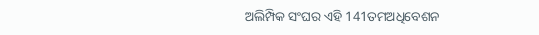ଅଲିମ୍ପିକ ସଂଘର ଏହି 141ତମଅଧିବେଶନ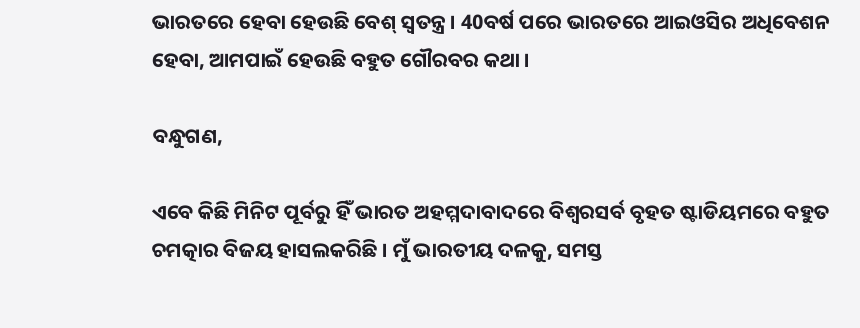ଭାରତରେ ହେବା ହେଉଛି ବେଶ୍ ସ୍ୱତନ୍ତ୍ର । 40ବର୍ଷ ପରେ ଭାରତରେ ଆଇଓସିର ଅଧିବେଶନ ହେବା, ଆମପାଇଁ ହେଉଛି ବହୁତ ଗୌରବର କଥା ।

ବନ୍ଧୁଗଣ,

ଏବେ କିଛି ମିନିଟ ପୂର୍ବରୁ ହିଁ ଭାରତ ଅହମ୍ମଦାବାଦରେ ବିଶ୍ୱରସର୍ବ ବୃହତ ଷ୍ଟାଡିୟମରେ ବହୁତ ଚମତ୍କାର ବିଜୟ ହାସଲକରିଛି । ମୁଁ ଭାରତୀୟ ଦଳକୁ, ସମସ୍ତ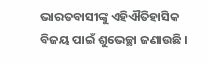ଭାରତବାସୀଙ୍କୁ ଏହିଐତିହାସିକ ବିଜୟ ପାଇଁ ଶୁଭେଚ୍ଛା ଜଣାଉଛି ।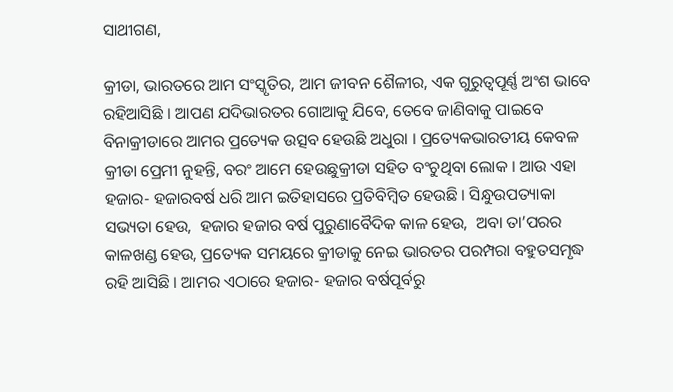ସାଥୀଗଣ,

କ୍ରୀଡା, ଭାରତରେ ଆମ ସଂସ୍କୃତିର, ଆମ ଜୀବନ ଶୈଳୀର, ଏକ ଗୁରୁତ୍ୱପୂର୍ଣ୍ଣ ଅଂଶ ଭାବେ ରହିଆସିଛି । ଆପଣ ଯଦିଭାରତର ଗୋଆକୁ ଯିବେ, ତେବେ ଜାଣିବାକୁ ପାଇବେ ବିନାକ୍ରୀଡାରେ ଆମର ପ୍ରତ୍ୟେକ ଉତ୍ସବ ହେଉଛି ଅଧୁରା । ପ୍ରତ୍ୟେକଭାରତୀୟ କେବଳ କ୍ରୀଡା ପ୍ରେମୀ ନୁହନ୍ତି, ବରଂ ଆମେ ହେଉଛୁକ୍ରୀଡା ସହିତ ବଂଚୁଥିବା ଲୋକ । ଆଉ ଏହା ହଜାର- ହଜାରବର୍ଷ ଧରି ଆମ ଇତିହାସରେ ପ୍ରତିବିମ୍ବିତ ହେଉଛି । ସିନ୍ଧୁଉପତ୍ୟାକା ସଭ୍ୟତା ହେଉ,  ହଜାର ହଜାର ବର୍ଷ ପୁରୁଣାବୈଦିକ କାଳ ହେଉ,  ଅବା ତା’ପରର କାଳଖଣ୍ଡ ହେଉ, ପ୍ରତ୍ୟେକ ସମୟରେ କ୍ରୀଡାକୁ ନେଇ ଭାରତର ପରମ୍ପରା ବହୁତସମୃଦ୍ଧ ରହି ଆସିଛି । ଆମର ଏଠାରେ ହଜାର- ହଜାର ବର୍ଷପୂର୍ବରୁ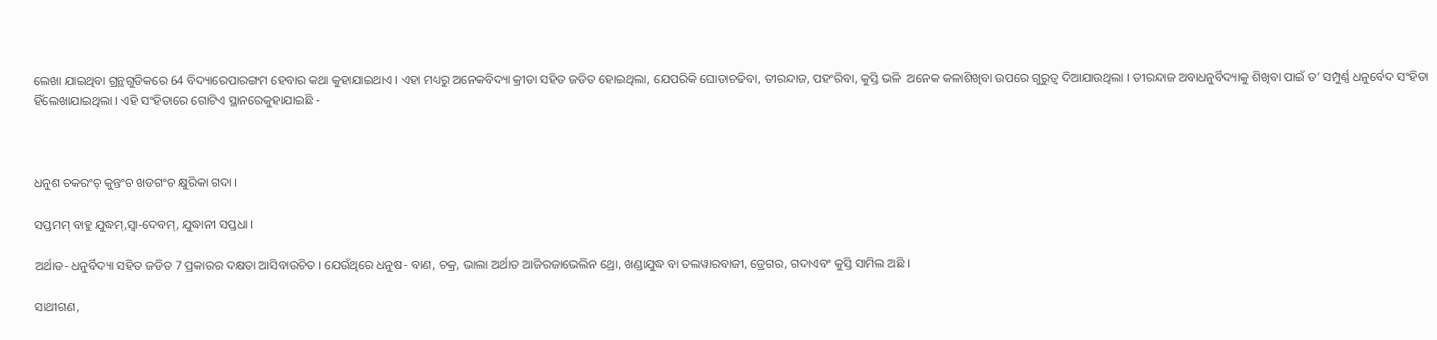ଲେଖା ଯାଇଥିବା ଗ୍ରନ୍ଥଗୁଡିକରେ 64 ବିଦ୍ୟାରେପାରଙ୍ଗମ ହେବାର କଥା କୁହାଯାଇଥାଏ । ଏହା ମଧ୍ୟରୁ ଅନେକବିଦ୍ୟା କ୍ରୀଡା ସହିତ ଜଡିତ ହୋଇଥିଲା, ଯେପରିକି ଘୋଡାଚଢିବା, ତୀରନ୍ଦାଜ, ପହଂରିବା, କୁସ୍ତି ଭଳି  ଅନେକ କଳାଶିଖିବା ଉପରେ ଗୁରୁତ୍ୱ ଦିଆଯାଉଥିଲା । ତୀରନ୍ଦାଜ ଅବାଧନୁର୍ବିଦ୍ୟାକୁ ଶିଖିବା ପାଇଁ ତ’ ସମ୍ପୁର୍ଣ୍ଣ ଧନୁର୍ବେଦ ସଂହିତା ହିଁଲେଖାଯାଇଥିଲା । ଏହି ସଂହିତାରେ ଗୋଟିଏ ସ୍ଥାନରେକୁହାଯାଇଛି -



ଧନୁଶ ଚକରଂଚ୍ କୁନ୍ତଂଚ ଖଡଗଂଚ କ୍ଷୁରିକା ଗଦା ।

ସପ୍ତମମ୍ ବାହୁ ଯୁଦ୍ଧମ୍‌,ସ୍ୱା-ଦେବମ୍‌, ଯୁଦ୍ଧାନୀ ସପ୍ତଧା ।

ଅର୍ଥାତ- ଧନୁର୍ବିଦ୍ୟା ସହିତ ଜଡିତ 7 ପ୍ରକାରର ଦକ୍ଷତା ଆସିବାଉଚିତ । ଯେଉଁଥିରେ ଧନୁଷ- ବାଣ, ଚକ୍ର, ଭାଲା ଅର୍ଥାତ ଆଜିରଜାଭେଲିନ ଥ୍ରୋ, ଖଣ୍ଡାଯୁଦ୍ଧ ବା ତଲୱାରବାଜୀ, ଡ୍ରେଗର, ଗଦାଏବଂ କୁସ୍ତି ସାମିଲ ଅଛି ।

ସାଥୀଗଣ,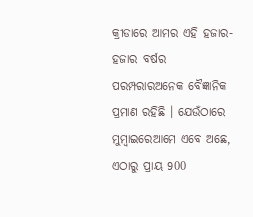କ୍ରୀଡାରେ ଆମର ଏହି ହଜାର- ହଜାର ବର୍ଷର ପରମ୍ପରାରଅନେକ ବୈଜ୍ଞାନିକ ପ୍ରମାଣ ରହିଛି । ଯେଉଁଠାରେ ମୁମ୍ବାଇରେଆମେ ଏବେ ଅଛେ, ଏଠାରୁ ପ୍ରାୟ 900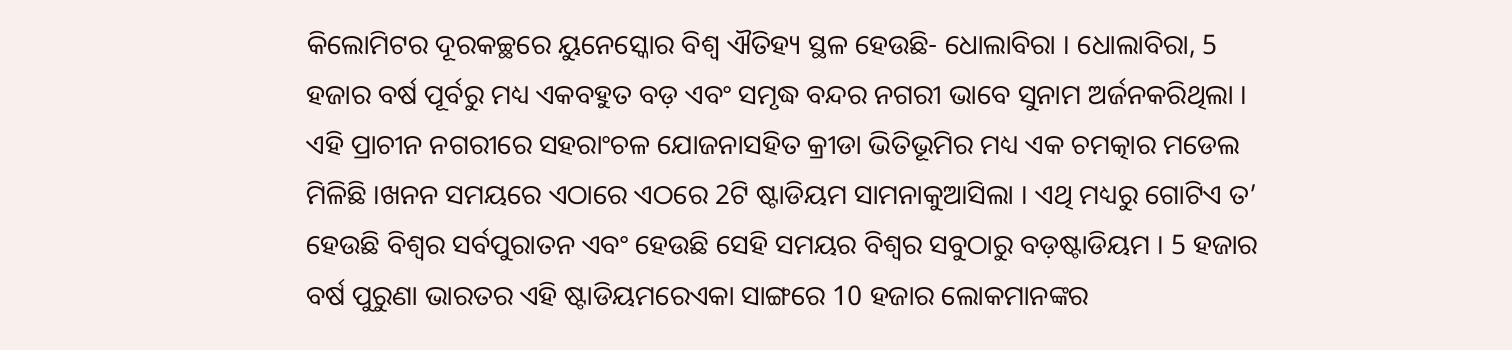କିଲୋମିଟର ଦୂରକଚ୍ଛରେ ୟୁନେସ୍କୋର ବିଶ୍ୱ ଐତିହ୍ୟ ସ୍ଥଳ ହେଉଛି- ଧୋଲାବିରା । ଧୋଲାବିରା, 5 ହଜାର ବର୍ଷ ପୂର୍ବରୁ ମଧ୍ୟ ଏକବହୁତ ବଡ଼ ଏବଂ ସମୃଦ୍ଧ ବନ୍ଦର ନଗରୀ ଭାବେ ସୁନାମ ଅର୍ଜନକରିଥିଲା । ଏହି ପ୍ରାଚୀନ ନଗରୀରେ ସହରାଂଚଳ ଯୋଜନାସହିତ କ୍ରୀଡା ଭିତିଭୂମିର ମଧ୍ୟ ଏକ ଚମତ୍କାର ମଡେଲ ମିଳିଛି ।ଖନନ ସମୟରେ ଏଠାରେ ଏଠରେ 2ଟି ଷ୍ଟାଡିୟମ ସାମନାକୁଆସିଲା । ଏଥି ମଧ୍ୟରୁ ଗୋଟିଏ ତ’ ହେଉଛି ବିଶ୍ୱର ସର୍ବପୁରାତନ ଏବଂ ହେଉଛି ସେହି ସମୟର ବିଶ୍ୱର ସବୁଠାରୁ ବଡ଼ଷ୍ଟାଡିୟମ । 5 ହଜାର ବର୍ଷ ପୁରୁଣା ଭାରତର ଏହି ଷ୍ଟାଡିୟମରେଏକା ସାଙ୍ଗରେ 10 ହଜାର ଲୋକମାନଙ୍କର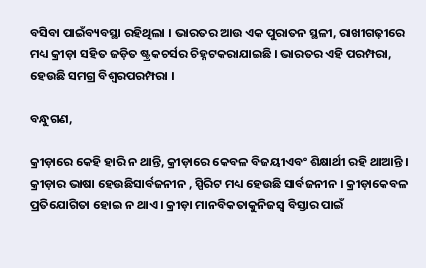ବସିବା ପାଇଁବ୍ୟବସ୍ଥା ରହିଥିଲା । ଭାରତର ଆଉ ଏକ ପୁରାତନ ସ୍ଥଳୀ, ରାଖୀଗଢ଼ୀରେ ମଧ୍ୟ କ୍ରୀଡ଼ା ସହିତ ଜଡ଼ିତ ଷ୍ଟ୍ରକଚର୍ସର ଚିହ୍ନଟକରାଯାଇଛି । ଭାରତର ଏହି ପରମ୍ପରା, ହେଉଛି ସମଗ୍ର ବିଶ୍ୱରପରମ୍ପରା ।

ବନ୍ଧୁଗଣ,

କ୍ରୀଡ଼ାରେ କେହି ହାରି ନ ଥାନ୍ତି, କ୍ରୀଡ଼ାରେ କେବଳ ବିଜୟୀଏବଂ ଶିକ୍ଷାର୍ଥୀ ରହି ଥାଆନ୍ତି । କ୍ରୀଡ଼ାର ଭାଷା ହେଉଛିସାର୍ବଜନୀନ , ସ୍ପିରିଟ ମଧ୍ୟ ହେଉଛି ସାର୍ବଜନୀନ । କ୍ରୀଡ଼ାକେବଳ ପ୍ରତିଯୋଗିତା ହୋଇ ନ ଥାଏ । କ୍ରୀଡ଼ା ମାନବିକତାକୁନିଜସ୍ୱ ବିସ୍ତାର ପାଇଁ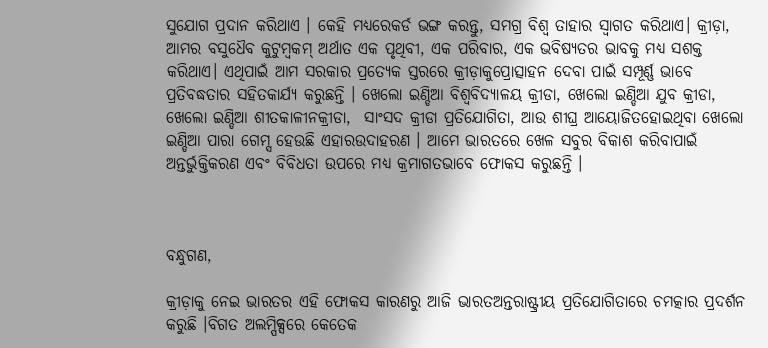ସୁଯୋଗ ପ୍ରଦାନ କରିଥାଏ । କେହି ମଧ୍ୟରେକର୍ଡ ଭଙ୍ଗ କରନ୍ତୁ, ସମଗ୍ର ବିଶ୍ୱ ତାହାର ସ୍ୱାଗତ କରିଥାଏ। କ୍ରୀଡ଼ା, ଆମର ବସୁଧୈବ କୁଟୁମ୍ବକମ୍ ଅର୍ଥାତ ଏକ ପୃଥିବୀ, ଏକ ପରିବାର, ଏକ ଭବିଷ୍ୟତର ଭାବକୁ ମଧ୍ୟ ସଶକ୍ତ କରିଥାଏ। ଏଥିପାଇଁ ଆମ ସରକାର ପ୍ରତ୍ୟେକ ସ୍ତରରେ କ୍ରୀଡ଼ାକୁପ୍ରୋତ୍ସାହନ ଦେବା ପାଇଁ ସମ୍ପୂର୍ଣ୍ଣ ଭାବେ ପ୍ରତିବଦ୍ଧତାର ସହିତକାର୍ଯ୍ୟ କରୁଛନ୍ତି । ଖେଲୋ ଇଣ୍ଡିଆ ବିଶ୍ୱବିଦ୍ୟାଳୟ କ୍ରୀଡା, ଖେଲୋ ଇଣ୍ଡିଆ ଯୁବ କ୍ରୀଡା, ଖେଲୋ ଇଣ୍ଡିଆ ଶୀତକାଳୀନକ୍ରୀଡା,  ସାଂସଦ କ୍ରୀଡା ପ୍ରତିଯୋଗିତା, ଆଉ ଶୀଘ୍ର ଆୟୋଜିତହୋଇଥିବା ଖେଲୋ ଇଣ୍ଡିଆ ପାରା ଗେମ୍ସ ହେଉଛି ଏହାରଉଦାହରଣ । ଆମେ ଭାରତରେ ଖେଳ ସବୁର ବିକାଶ କରିବାପାଇଁ ଅନ୍ତର୍ଭୁକ୍ତିକରଣ ଏବଂ ବିବିଧତା ଉପରେ ମଧ୍ୟ କ୍ରମାଗତଭାବେ ଫୋକସ କରୁଛନ୍ତି ।



ବନ୍ଧୁଗଣ,

କ୍ରୀଡ଼ାକୁ ନେଇ ଭାରତର ଏହି ଫୋକସ କାରଣରୁ ଆଜି ଭାରତଅନ୍ତରାଷ୍ଟ୍ରୀୟ ପ୍ରତିଯୋଗିତାରେ ଚମତ୍କାର ପ୍ରଦର୍ଶନ କରୁଛି ।ବିଗତ ଅଲମ୍ପିକ୍ସରେ କେତେକ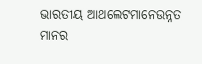ଭାରତୀୟ ଆଥଲେଟମାନେଉନ୍ନତ ମାନର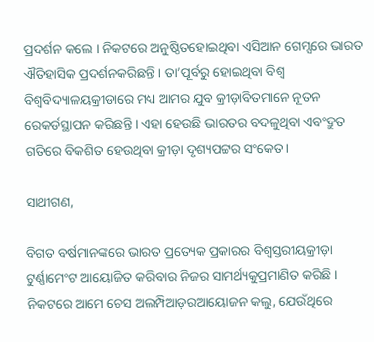ପ୍ରଦର୍ଶନ କଲେ । ନିକଟରେ ଅନୁଷ୍ଠିତହୋଇଥିବା ଏସିଆନ ଗେମ୍ସରେ ଭାରତ ଐତିହାସିକ ପ୍ରଦର୍ଶନକରିଛନ୍ତି । ତା’ପୂର୍ବରୁ ହୋଇଥିବା ବିଶ୍ୱ ବିଶ୍ୱବିଦ୍ୟାଳୟକ୍ରୀଡାରେ ମଧ୍ୟ ଆମର ଯୁବ କ୍ରୀଡ଼ାବିତମାନେ ନୂତନ ରେକର୍ଡସ୍ଥାପନ କରିଛନ୍ତି । ଏହା ହେଉଛି ଭାରତର ବଦଳୁଥିବା ଏବଂଦ୍ରୁତ ଗତିରେ ବିକଶିତ ହେଉଥିବା କ୍ରୀଡ଼ା ଦୃଶ୍ୟପଟ୍ଟର ସଂକେତ।

ସାଥୀଗଣ,

ବିଗତ ବର୍ଷମାନଙ୍କରେ ଭାରତ ପ୍ରତ୍ୟେକ ପ୍ରକାରର ବିଶ୍ୱସ୍ତରୀୟକ୍ରୀଡ଼ା ଟୁର୍ଣ୍ଣାମେଂଟ ଆୟୋଜିତ କରିବାର ନିଜର ସାମର୍ଥ୍ୟକୁପ୍ରମାଣିତ କରିଛି । ନିକଟରେ ଆମେ ଚେସ ଅଲମ୍ପିଆଡ଼ରଆୟୋଜନ କଲୁ, ଯେଉଁଥିରେ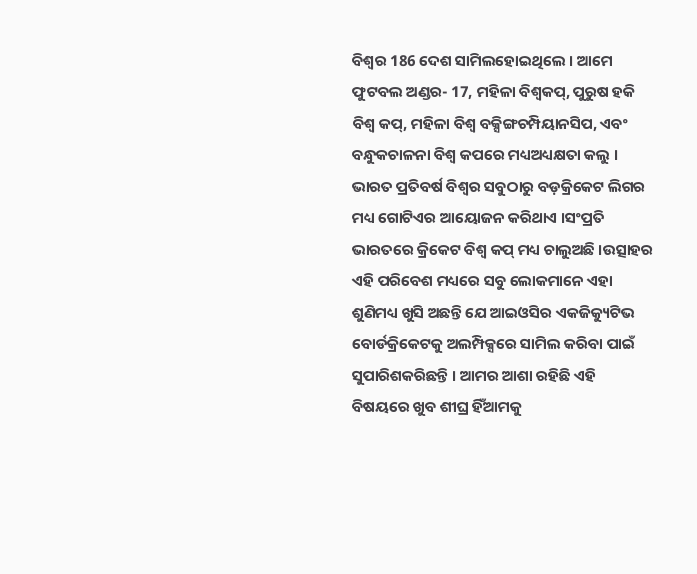ବିଶ୍ୱର 186 ଦେଶ ସାମିଲହୋଇଥିଲେ । ଆମେ ଫୁଟବଲ ଅଣ୍ଡର- 17, ମହିଳା ବିଶ୍ୱକପ୍‌, ପୁରୁଷ ହକି ବିଶ୍ୱ କପ୍‌, ମହିଳା ବିଶ୍ୱ ବକ୍ସିଙ୍ଗଚମ୍ପିୟାନସିପ, ଏବଂ ବନ୍ଧୁକଚାଳନା ବିଶ୍ୱ କପରେ ମଧ୍ୟଅଧ୍ୟକ୍ଷତା କଲୁ । ଭାରତ ପ୍ରତିବର୍ଷ ବିଶ୍ୱର ସବୁଠାରୁ ବଡ଼କ୍ରିକେଟ ଲିଗର ମଧ୍ୟ ଗୋଟିଏର ଆୟୋଜନ କରିଥାଏ ।ସଂପ୍ରତି ଭାରତରେ କ୍ରିକେଟ ବିଶ୍ୱ କପ୍ ମଧ୍ୟ ଚାଲୁଅଛି ।ଉତ୍ସାହର ଏହି ପରିବେଶ ମଧ୍ୟରେ ସବୁ ଲୋକମାନେ ଏହା ଶୁଣିମଧ୍ୟ ଖୁସି ଅଛନ୍ତି ଯେ ଆଇଓସିର ଏକଜିକ୍ୟୁଟିଭ ବୋର୍ଡକ୍ରିକେଟକୁ ଅଲମ୍ପିକ୍ସରେ ସାମିଲ କରିବା ପାଇଁ ସୁପାରିଶକରିଛନ୍ତି । ଆମର ଆଶା ରହିଛି ଏହି ବିଷୟରେ ଖୁବ ଶୀଘ୍ର ହିଁଆମକୁ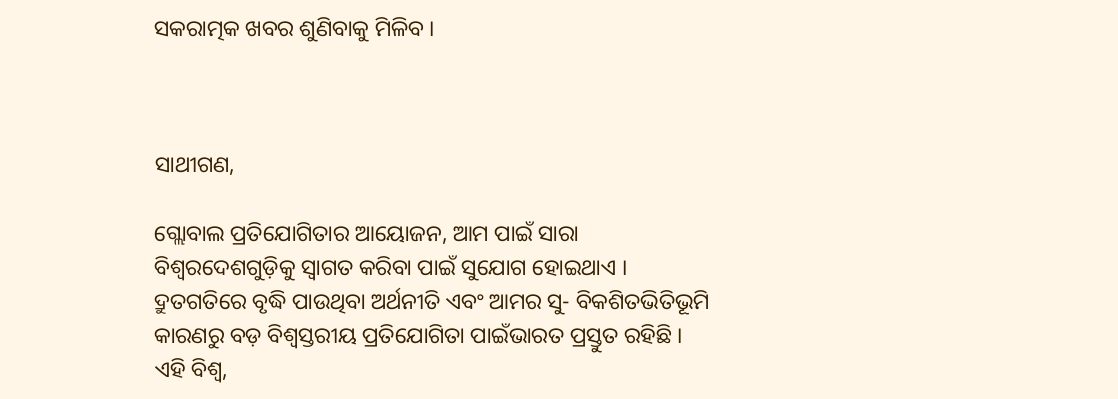ସକରାତ୍ମକ ଖବର ଶୁଣିବାକୁ ମିଳିବ ।



ସାଥୀଗଣ,

ଗ୍ଲୋବାଲ ପ୍ରତିଯୋଗିତାର ଆୟୋଜନ, ଆମ ପାଇଁ ସାରା ବିଶ୍ୱରଦେଶଗୁଡ଼ିକୁ ସ୍ୱାଗତ କରିବା ପାଇଁ ସୁଯୋଗ ହୋଇଥାଏ । ଦ୍ରୁତଗତିରେ ବୃଦ୍ଧି ପାଉଥିବା ଅର୍ଥନୀତି ଏବଂ ଆମର ସୁ- ବିକଶିତଭିତିଭୂମି କାରଣରୁ ବଡ଼ ବିଶ୍ୱସ୍ତରୀୟ ପ୍ରତିଯୋଗିତା ପାଇଁଭାରତ ପ୍ରସ୍ତୁତ ରହିଛି । ଏହି ବିଶ୍ୱ,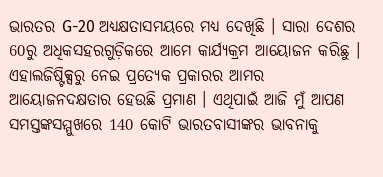ଭାରତର G-20 ଅଧ୍ୟକ୍ଷତାସମୟରେ ମଧ୍ୟ ଦେଖିଛି । ସାରା ଦେଶର 60ରୁ ଅଧିକସହରଗୁଡ଼ିକରେ ଆମେ କାର୍ଯ୍ୟକ୍ରମ ଆୟୋଜନ କରିଛୁ । ଏହାଲଜିଷ୍ଟିକ୍ସରୁ ନେଇ ପ୍ରତ୍ୟେକ ପ୍ରକାରର ଆମର ଆୟୋଜନଦକ୍ଷତାର ହେଉଛି ପ୍ରମାଣ । ଏଥିପାଇଁ ଆଜି ମୁଁ ଆପଣ ସମସ୍ତଙ୍କସମ୍ମୁଖରେ 140 କୋଟି ଭାରତବାସୀଙ୍କର ଭାବନାକୁ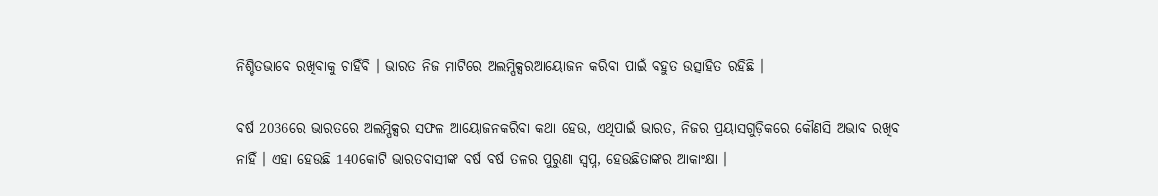ନିଶ୍ଚିତଭାବେ ରଖିବାକୁ ଚାହିଁବି । ଭାରତ ନିଜ ମାଟିରେ ଅଲମ୍ପିକ୍ସରଆୟୋଜନ କରିବା ପାଇଁ ବହୁତ ଉତ୍ସାହିତ ରହିଛି ।

ବର୍ଷ 2036ରେ ଭାରତରେ ଅଲମ୍ପିକ୍ସର ସଫଳ ଆୟୋଜନକରିବା କଥା ହେଉ, ଏଥିପାଇଁ ଭାରତ, ନିଜର ପ୍ରୟାସଗୁଡ଼ିକରେ କୌଣସି ଅଭାବ ରଖିବ ନାହିଁ । ଏହା ହେଉଛି 140କୋଟି ଭାରତବାସୀଙ୍କ ବର୍ଷ ବର୍ଷ ତଳର ପୁରୁଣା ସ୍ୱପ୍ନ, ହେଉଛିତାଙ୍କର ଆକାଂକ୍ଷା ।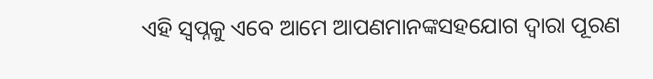ଏହି ସ୍ୱପ୍ନକୁ ଏବେ ଆମେ ଆପଣମାନଙ୍କସହଯୋଗ ଦ୍ୱାରା ପୂରଣ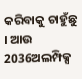କରିବାକୁ ଚାହୁଁଛୁ । ଆଉ 2036ଅଲମ୍ପିକ୍ସ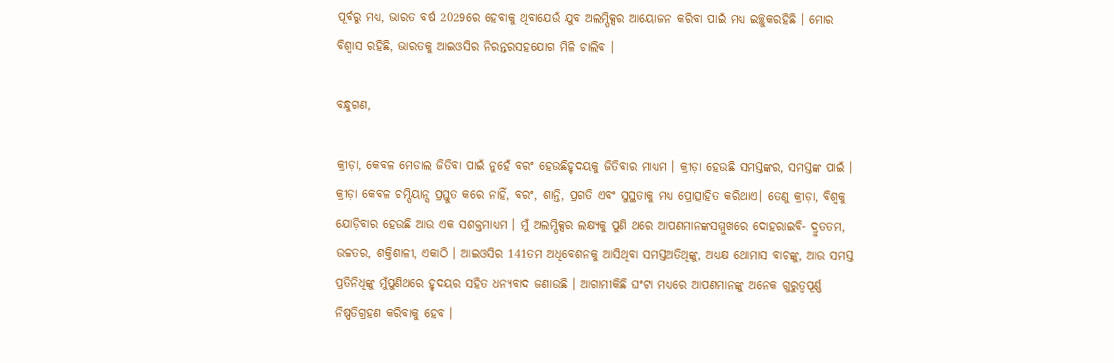ପୂର୍ବରୁ ମଧ୍ୟ, ଭାରତ ବର୍ଷ 2029ରେ ହେବାକୁ ଥିବାଯେଉଁ ଯୁବ ଅଲମ୍ପିକ୍ସର ଆୟୋଜନ କରିବା ପାଇଁ ମଧ୍ୟ ଇଚ୍ଛୁକରହିଛି । ମୋର ବିଶ୍ୱାସ ରହିଛି, ଭାରତକୁ ଆଇଓସିର ନିରନ୍ତରସହଯୋଗ ମିଳି ଚାଲିବ ।

ବନ୍ଧୁଗଣ,

କ୍ରୀଡ଼ା, କେବଳ ମେଡାଲ ଜିତିବା ପାଇଁ ନୁହେଁ ବରଂ ହେଉଛିହୃଦୟକୁ ଜିତିବାର ମାଧ୍ୟମ । କ୍ରୀଡ଼ା ହେଉଛି ସମସ୍ତଙ୍କର, ସମସ୍ତଙ୍କ ପାଇଁ । କ୍ରୀଡ଼ା କେବଳ ଚମ୍ପିୟାନ୍ସ ପ୍ରସ୍ତୁତ କରେ ନାହିଁ, ବରଂ, ଶାନ୍ତି, ପ୍ରଗତି ଏବଂ ସୁସ୍ଥତାକୁ ମଧ୍ୟ ପ୍ରୋତ୍ସାହିତ କରିଥାଏ। ତେଣୁ କ୍ରୀଡ଼ା, ବିଶ୍ୱକୁ ଯୋଡ଼ିବାର ହେଉଛି ଆଉ ଏକ ସଶକ୍ତମାଧ୍ୟମ । ମୁଁ ଅଲମ୍ପିକ୍ସର ଲକ୍ଷ୍ୟକୁ ପୁଣି ଥରେ ଆପଣମାନଙ୍କସମ୍ମୁଖରେ ଦୋହରାଇବି- ଦ୍ରୁତତମ, ଉଚ୍ଚତର, ଶକ୍ତିଶାଳୀ, ଏକାଠି । ଆଇଓସିର 141ତମ ଅଧିବେଶନକୁ ଆସିଥିବା ସମସ୍ତଅତିଥିଙ୍କୁ, ଅଧ୍ୟକ୍ଷ ଥୋମାସ ବାଚଙ୍କୁ, ଆଉ ସମସ୍ତ ପ୍ରତିନିଧିଙ୍କୁ ମୁଁପୁଣିଥରେ ହୃଦୟର ସହିତ ଧନ୍ୟବାଦ ଜଣାଉଛି । ଆଗାମୀକିଛି ଘଂଟା ମଧ୍ୟରେ ଆପଣମାନଙ୍କୁ ଅନେକ ଗୁରୁତ୍ୱପୂର୍ଣ୍ଣ ନିଷ୍ପତିଗ୍ରହଣ କରିବାକୁ ହେବ ।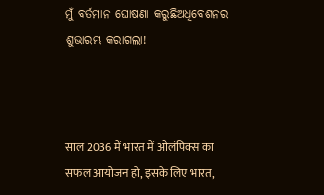ମୁଁ ବର୍ତମାନ ଘୋଷଣା କରୁଛିଅଧିବେଶନର ଶୁଭାରମ୍ଭ କରାଗଲା!



साल 2036 में भारत में ओलंपिक्स का सफल आयोजन हो, इसके लिए भारत,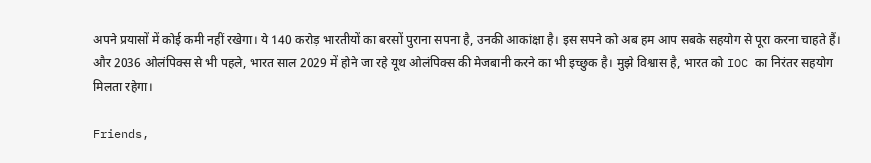अपने प्रयासों में कोई कमी नहीं रखेगा। ये 140 करोड़ भारतीयों का बरसों पुराना सपना है, उनकी आकांक्षा है। इस सपने को अब हम आप सबके सहयोग से पूरा करना चाहते हैं। और 2036 ओलंपिक्स से भी पहले, भारत साल 2029 में होने जा रहे यूथ ओलंपिक्स की मेजबानी करने का भी इच्छुक है। मुझे विश्वास है, भारत को IOC का निरंतर सहयोग मिलता रहेगा।

Friends,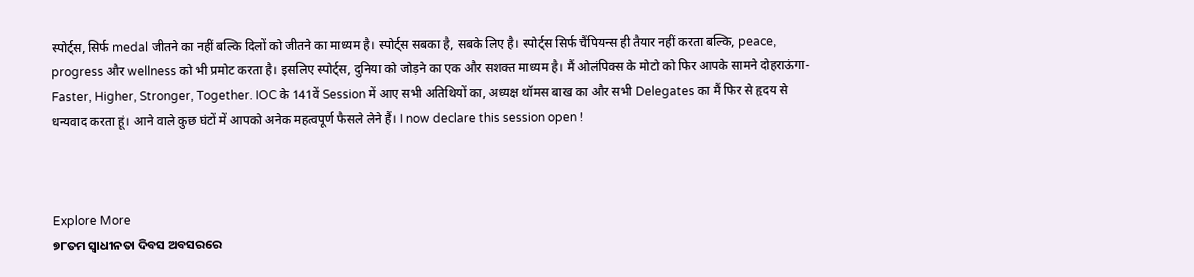स्पोर्ट्स, सिर्फ medal जीतने का नहीं बल्कि दिलों को जीतने का माध्यम है। स्पोर्ट्स सबका है, सबके लिए है। स्पोर्ट्स सिर्फ चैंपियन्स ही तैयार नहीं करता बल्कि, peace, progress और wellness को भी प्रमोट करता है। इसलिए स्पोर्ट्स, दुनिया को जोड़ने का एक और सशक्त माध्यम है। मैं ओलंपिक्स के मोटो को फिर आपके सामने दोहराऊंगा- Faster, Higher, Stronger, Together. IOC के 141वें Session में आए सभी अतिथियों का, अध्यक्ष थॉमस बाख का और सभी Delegates का मैं फिर से हृदय से धन्यवाद करता हूं। आने वाले कुछ घंटों में आपको अनेक महत्वपूर्ण फैसले लेने हैं। I now declare this session open !



Explore More
୭୮ତମ ସ୍ୱାଧୀନତା ଦିବସ ଅବସରରେ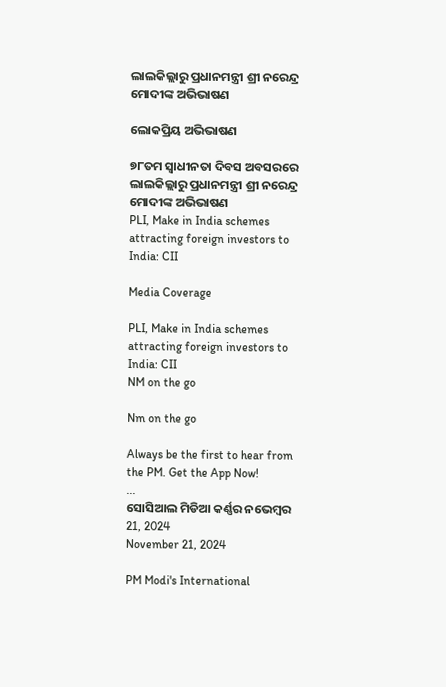ଲାଲକିଲ୍ଲାରୁ ପ୍ରଧାନମନ୍ତ୍ରୀ ଶ୍ରୀ ନରେନ୍ଦ୍ର ମୋଦୀଙ୍କ ଅଭିଭାଷଣ

ଲୋକପ୍ରିୟ ଅଭିଭାଷଣ

୭୮ତମ ସ୍ୱାଧୀନତା ଦିବସ ଅବସରରେ ଲାଲକିଲ୍ଲାରୁ ପ୍ରଧାନମନ୍ତ୍ରୀ ଶ୍ରୀ ନରେନ୍ଦ୍ର ମୋଦୀଙ୍କ ଅଭିଭାଷଣ
PLI, Make in India schemes attracting foreign investors to India: CII

Media Coverage

PLI, Make in India schemes attracting foreign investors to India: CII
NM on the go

Nm on the go

Always be the first to hear from the PM. Get the App Now!
...
ସୋସିଆଲ ମିଡିଆ କର୍ଣ୍ଣର ନଭେମ୍ବର 21, 2024
November 21, 2024

PM Modi's International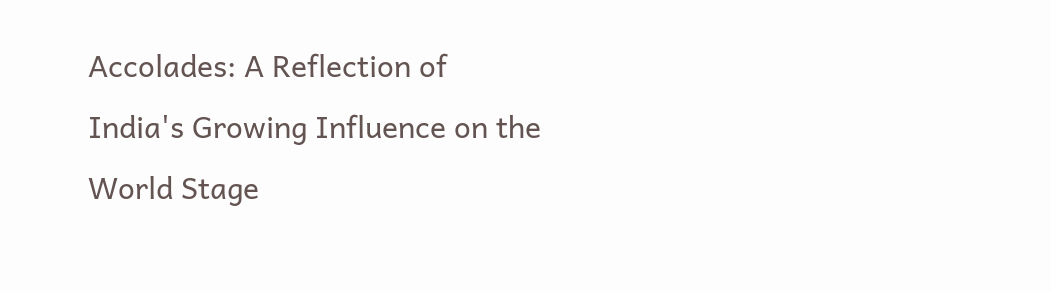Accolades: A Reflection of India's Growing Influence on the World Stage